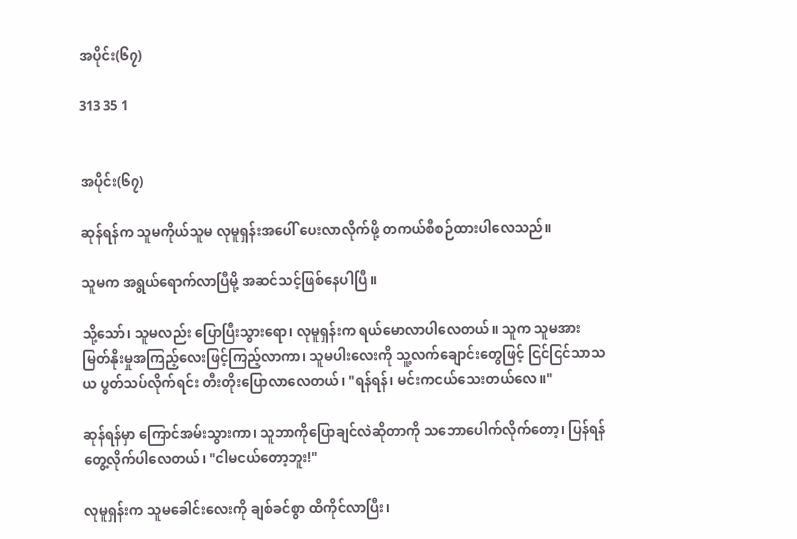အပိုင်း(၆၇)

313 35 1


အပိုင်း(၆၇)

ဆုန်ရန်က သူမကိုယ်သူမ လုမူရှန်းအပေါ် ပေးလာလိုက်ဖို့ တကယ်စီစဉ်ထားပါလေသည်။

သူမက အရွယ်ရောက်လာပြီမို့ အဆင်သင့်ဖြစ်နေပါပြီ။

သို့သော်၊ သူမလည်း ပြောပြီးသွားရော၊ လုမူရှန်းက ရယ်မောလာပါလေတယ်။ သူက သူမအား မြတ်နိုးမှုအကြည့်လေးဖြင့်ကြည့်လာကာ၊ သူမပါးလေးကို သူ့လက်ချောင်းတွေဖြင့် ငြင်ငြင်သာသယ ပွတ်သပ်လိုက်ရင်း တီးတိုးပြောလာလေတယ်၊ "ရန်ရန်၊ မင်းကငယ်သေးတယ်လေ။"

ဆုန်ရန်မှာ ကြောင်အမ်းသွားကာ၊ သူဘာကိုပြောချင်လဲဆိုတာကို သဘောပေါက်လိုက်တော့၊ ပြန်ရန်တွေ့လိုက်ပါလေတယ်၊ "ငါ‌မငယ်တော့ဘူး!"

လုမူရှန်းက သူမခေါင်းလေးကို ချစ်ခင်စွာ ထိကိုင်လာပြီး၊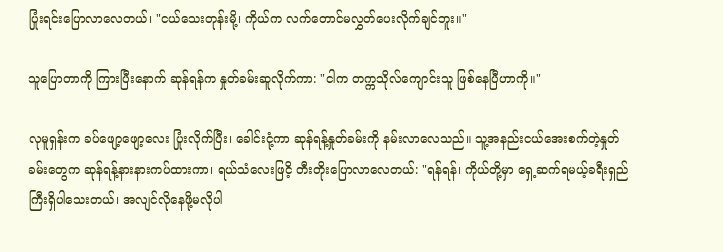ပြုံးရင်းပြောလာလေတယ်၊ "ငယ်သေးတုန်းမို့၊ ကိုယ်က လက်တောင်မလွှတ်ပေးလိုက်ချင်ဘူး။"

သူပြောတာကို ကြားပြီးနောက် ဆုန်ရန်က နှုတ်ခမ်းဆူလိုက်ကာ: "ငါက တက္ကသိုလ်ကျောင်းသူ ဖြစ်နေပြီဟာကို။"

လုမူရှန်းက ခပ်ဖျော့ဖျော့လေး ပြုံးလိုက်ပြီး၊ ခေါင်းငုံ့ကာ ဆုန်ရန့်နှုတ်ခမ်းကို နမ်းလာလေသည်။ သူ့အနည်းငယ်အေးစက်တဲ့နှုတ်ခမ်းတွေက ဆုန်ရန့်နားနားကပ်ထားကာ၊ ရယ်သံလေးဖြငိ့ တီးတိုးပြောလာလေတယ်: "ရန်ရန်၊ ကိုယ်တို့မှာ ရှေ့ဆက်ရမယ့်ခရီးရှည်ကြီးရှိပါသေးတယ်၊ အလျင်လိုနေဖို့မလိုပါ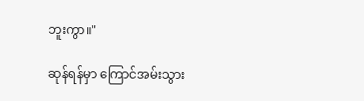ဘူးကွာ။"

ဆုန်ရန်မှာ ကြောင်အမ်းသွား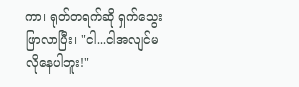ကာ၊ ရုတ်တရက်ဆို ရှက်သွေးဖြာလာပြီး၊ "ငါ...ငါအလျင်မလိုနေပါဘူး!"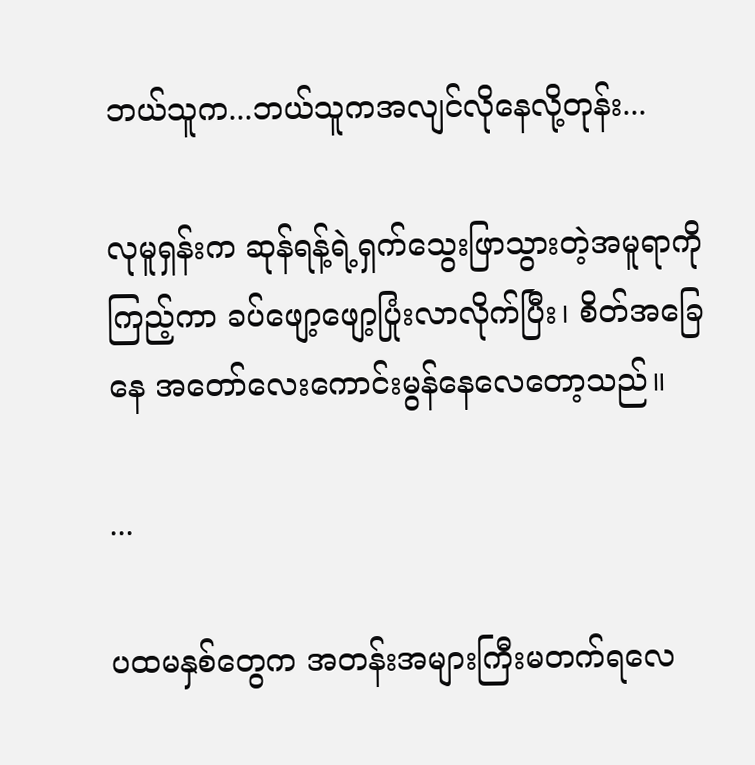ဘယ်သူက...ဘယ်သူကအလျင်လိုနေလို့တုန်း...

လုမူရှန်းက ဆုန်ရန့်ရဲ့ရှက်သွေးဖြာသွားတဲ့အမူရာကိုကြည့်ကာ ခပ်ဖျော့ဖျော့ပြုံးလာလိုက်ပြီး၊ စိတ်အခြေနေ အတော်လေးကောင်းမွန်နေလေတော့သည်။

...

ပထမနှစ်တွေက အတန်းအများကြီးမတက်ရလေ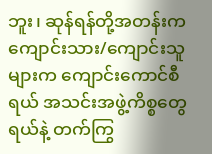ဘူး၊ ဆုန်ရန်တို့အတန်းက ကျောင်းသား/ကျောင်းသူများက ကျောင်းကောင်စီရယ် အသင်းအဖွဲ့ကိစ္စတွေရယ်နဲ့ တက်ကြွ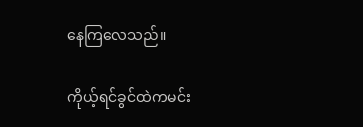နေကြလေသည်။

ကိုယ့်ရင်ခွင်ထဲကမင်း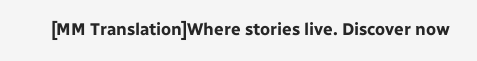[MM Translation]Where stories live. Discover now